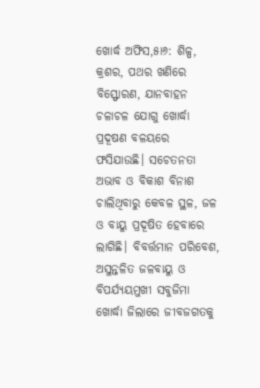ଖୋର୍ଦ୍ଧ ଅଫିସ,୫ା୬: ଶିଳ୍ପ, କ୍ରଶର, ପଥର ଖଣିରେ ବିସ୍ଫୋରଣ, ଯାନବାହନ ଚଳାଚଳ ଯୋଗୁ ଖୋର୍ଦ୍ଧା ପ୍ରଦୂଷଣ ବଳୟରେ ଫସିଯାଉଛି। ସଚେତନତା ଅଭାବ ଓ ବିକାଶ ବିନାଶ ଚାଲିଥିବାରୁ କେବଳ ସ୍ଥଳ, ଜଳ ଓ ବାୟୁ ପ୍ରଦୂଷିତ ହେବାରେ ଲାଗିଛି। ବିବର୍ତ୍ତମାନ ପରିବେଶ, ଅସୁନ୍ତଳିତ ଜଳବାୟୁ ଓ ବିପର୍ଯ୍ୟୟମୁଖୀ ସବୁଜିମା ଖୋର୍ଦ୍ଧା ଜିଲାରେ ଜୀବଜଗତକୁ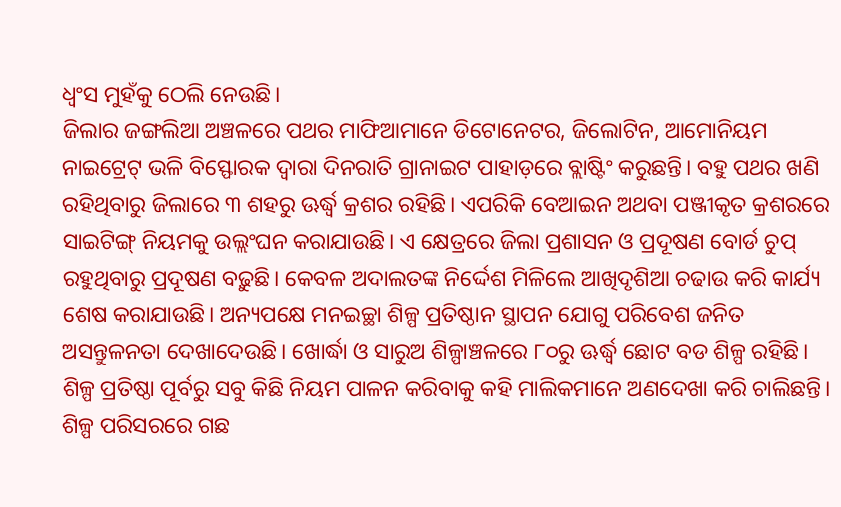ଧ୍ୱଂସ ମୁହଁକୁ ଠେଲି ନେଉଛି।
ଜିଲାର ଜଙ୍ଗଲିଆ ଅଞ୍ଚଳରେ ପଥର ମାଫିଆମାନେ ଡିଟୋନେଟର, ଜିଲୋଟିନ, ଆମୋନିୟମ ନାଇଟ୍ରେଟ୍ ଭଳି ବିସ୍ଫୋରକ ଦ୍ୱାରା ଦିନରାତି ଗ୍ରାନାଇଟ ପାହାଡ଼ରେ ବ୍ଲାଷ୍ଟିଂ କରୁଛନ୍ତି। ବହୁ ପଥର ଖଣି ରହିଥିବାରୁ ଜିଲାରେ ୩ ଶହରୁ ଊର୍ଦ୍ଧ୍ୱ କ୍ରଶର ରହିଛି। ଏପରିକି ବେଆଇନ ଅଥବା ପଞ୍ଜୀକୃତ କ୍ରଶରରେ ସାଇଟିଙ୍ଗ୍ ନିୟମକୁ ଉଲ୍ଲଂଘନ କରାଯାଉଛି। ଏ କ୍ଷେତ୍ରରେ ଜିଲା ପ୍ରଶାସନ ଓ ପ୍ରଦୂଷଣ ବୋର୍ଡ ଚୁପ୍ ରହୁଥିବାରୁ ପ୍ରଦୂଷଣ ବଢ଼ୁଛି। କେବଳ ଅଦାଲତଙ୍କ ନିର୍ଦ୍ଦେଶ ମିଳିଲେ ଆଖିଦୃଶିଆ ଚଢାଉ କରି କାର୍ଯ୍ୟ ଶେଷ କରାଯାଉଛି। ଅନ୍ୟପକ୍ଷେ ମନଇଚ୍ଛା ଶିଳ୍ପ ପ୍ରତିଷ୍ଠାନ ସ୍ଥାପନ ଯୋଗୁ ପରିବେଶ ଜନିତ ଅସନ୍ତୁଳନତା ଦେଖାଦେଉଛି। ଖୋର୍ଦ୍ଧା ଓ ସାରୁଅ ଶିଳ୍ପାଞ୍ଚଳରେ ୮୦ରୁ ଊର୍ଦ୍ଧ୍ୱ ଛୋଟ ବଡ ଶିଳ୍ପ ରହିଛି। ଶିଳ୍ପ ପ୍ରତିଷ୍ଠା ପୂର୍ବରୁ ସବୁ କିଛି ନିୟମ ପାଳନ କରିବାକୁ କହି ମାଲିକମାନେ ଅଣଦେଖା କରି ଚାଲିଛନ୍ତି। ଶିଳ୍ପ ପରିସରରେ ଗଛ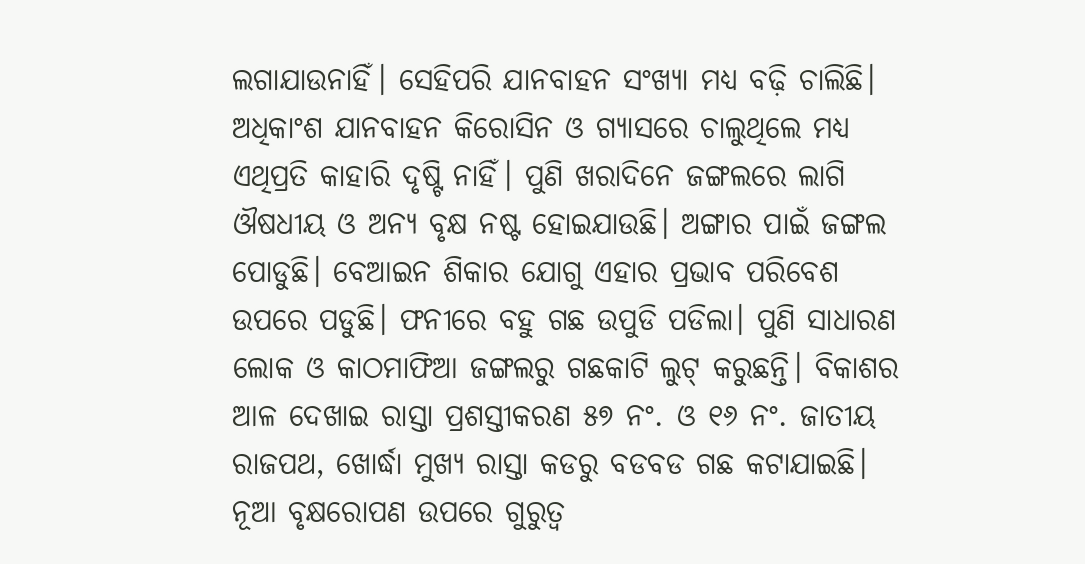ଲଗାଯାଉନାହିଁ। ସେହିପରି ଯାନବାହନ ସଂଖ୍ୟା ମଧ୍ୟ ବଢ଼ି ଚାଲିଛି। ଅଧିକାଂଶ ଯାନବାହନ କିରୋସିନ ଓ ଗ୍ୟାସରେ ଚାଲୁଥିଲେ ମଧ୍ୟ ଏଥିପ୍ରତି କାହାରି ଦୃଷ୍ଟି ନାହିଁ। ପୁଣି ଖରାଦିନେ ଜଙ୍ଗଲରେ ଲାଗି ଔଷଧୀୟ ଓ ଅନ୍ୟ ବୃକ୍ଷ ନଷ୍ଟ ହୋଇଯାଉଛି। ଅଙ୍ଗାର ପାଇଁ ଜଙ୍ଗଲ ପୋଡୁଛି। ବେଆଇନ ଶିକାର ଯୋଗୁ ଏହାର ପ୍ରଭାବ ପରିବେଶ ଉପରେ ପଡୁଛି। ଫନୀରେ ବହୁ ଗଛ ଉପୁଡି ପଡିଲା। ପୁଣି ସାଧାରଣ ଲୋକ ଓ କାଠମାଫିଆ ଜଙ୍ଗଲରୁ ଗଛକାଟି ଲୁଟ୍ କରୁଛନ୍ତି। ବିକାଶର ଆଳ ଦେଖାଇ ରାସ୍ତା ପ୍ରଶସ୍ତୀକରଣ ୫୭ ନଂ. ଓ ୧୬ ନଂ. ଜାତୀୟ ରାଜପଥ, ଖୋର୍ଦ୍ଧା ମୁଖ୍ୟ ରାସ୍ତା କଡରୁ ବଡବଡ ଗଛ କଟାଯାଇଛି। ନୂଆ ବୃକ୍ଷରୋପଣ ଉପରେ ଗୁରୁତ୍ୱ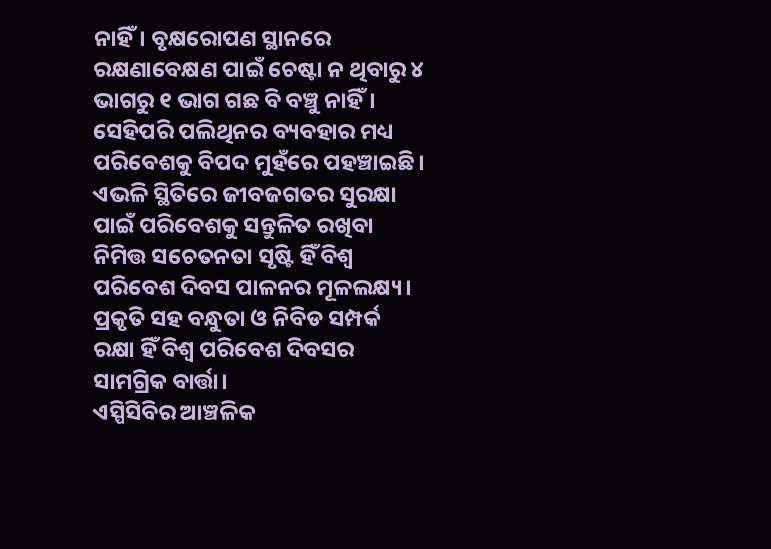ନାହିଁ। ବୃକ୍ଷରୋପଣ ସ୍ଥାନରେ ରକ୍ଷଣାବେକ୍ଷଣ ପାଇଁ ଚେଷ୍ଟା ନ ଥିବାରୁ ୪ ଭାଗରୁ ୧ ଭାଗ ଗଛ ବି ବଞ୍ଚୁ ନାହିଁ। ସେହିପରି ପଲିଥିନର ବ୍ୟବହାର ମଧ୍ୟ ପରିବେଶକୁ ବିପଦ ମୁହଁରେ ପହଞ୍ଚାଇଛି।
ଏଭଳି ସ୍ଥିତିରେ ଜୀବଜଗତର ସୁରକ୍ଷା ପାଇଁ ପରିବେଶକୁ ସନ୍ତୁଳିତ ରଖିବା ନିମିତ୍ତ ସଚେତନତା ସୃଷ୍ଟି ହିଁ ବିଶ୍ୱ ପରିବେଶ ଦିବସ ପାଳନର ମୂଳଲକ୍ଷ୍ୟ। ପ୍ରକୃତି ସହ ବନ୍ଧୁତା ଓ ନିବିଡ ସମ୍ପର୍କ ରକ୍ଷା ହିଁ ବିଶ୍ୱ ପରିବେଶ ଦିବସର ସାମଗ୍ରିକ ବାର୍ତ୍ତା।
ଏସ୍ପିସିବିର ଆଞ୍ଚଳିକ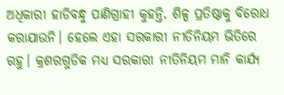ଅଧିକାରୀ ହାଡିବନ୍ଧୁ ପାଣିଗ୍ରାହୀ କୁହନ୍ତି, ଶିଳ୍ପ ପ୍ରତିଷ୍ଠାକୁ ବିରୋଧ କରାଯାଉନି। ହେଲେ ଏହା ସରକାରୀ ନୀତିନିୟମ ଭିତିରେ ରହୁ। କ୍ରଶରଗୁଡିକ ମଧ୍ୟ ସରକାରୀ ନୀତିନିୟମ ମାନି କାର୍ଯ୍ୟ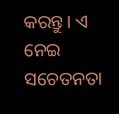କରନ୍ତୁ। ଏ ନେଇ ସଚେତନତା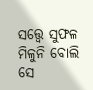ସତ୍ତ୍ବେ ସୁଫଳ ମିଳୁନି ବୋଲି ସେ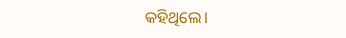କହିଥିଲେ।